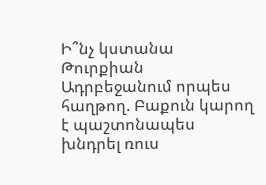Ի՞նչ կստանա Թուրքիան Ադրբեջանում որպես հաղթող. Բաքուն կարող է պաշտոնապես խնդրել ռուս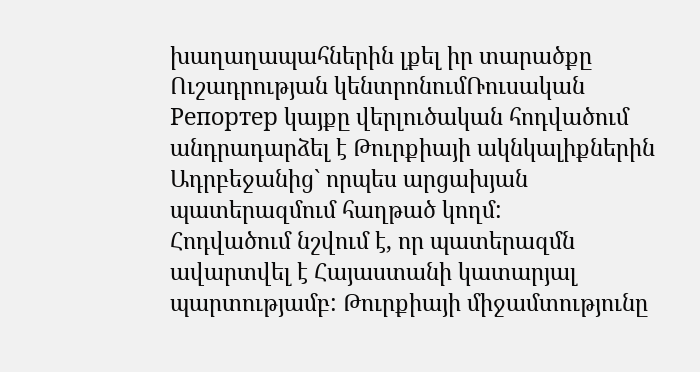խաղաղապահներին լքել իր տարածքը
Ուշադրության կենտրոնումՌուսական Репортер կայքը վերլուծական հոդվածում անդրադարձել է Թուրքիայի ակնկալիքներին Ադրբեջանից` որպես արցախյան պատերազմում հաղթած կողմ:
Հոդվածում նշվում է, որ պատերազմն ավարտվել է Հայաստանի կատարյալ պարտությամբ: Թուրքիայի միջամտությունը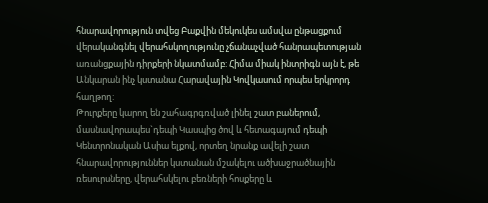հնարավորություն տվեց Բաքվին մեկուկես ամսվա ընթացքում վերականգնել վերահսկողությունը չճանաչված հանրապետության առանցքային դիրքերի նկատմամբ: Հիմա միակ ինտրիգն այն է, թե Անկարան ինչ կստանա Հարավային Կովկասում որպես երկրորդ հաղթող:
Թուրքերը կարող են շահագրգռված լինել շատ բաներում, մասնավորապես`դեպի Կասպից ծով և հետագայում դեպի Կենտրոնական Ասիա ելքով, որտեղ նրանք ավելի շատ հնարավորություններ կստանան մշակելու ածխաջրածնային ռեսուրսները, վերահսկելու բեռների հոսքերը և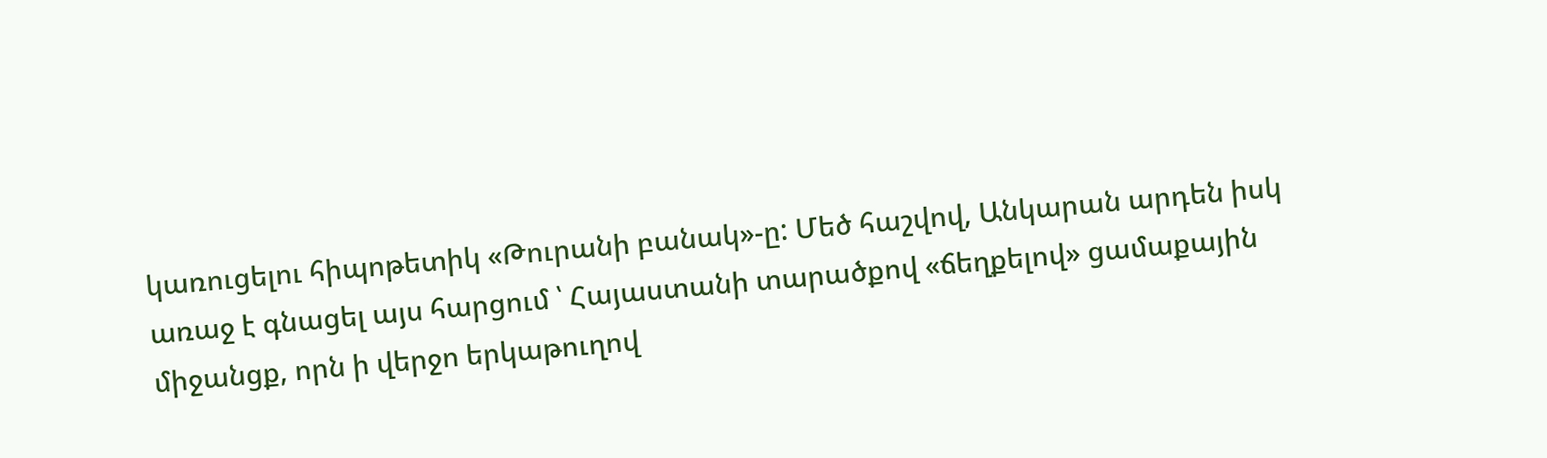կառուցելու հիպոթետիկ «Թուրանի բանակ»-ը: Մեծ հաշվով, Անկարան արդեն իսկ առաջ է գնացել այս հարցում ՝ Հայաստանի տարածքով «ճեղքելով» ցամաքային միջանցք, որն ի վերջո երկաթուղով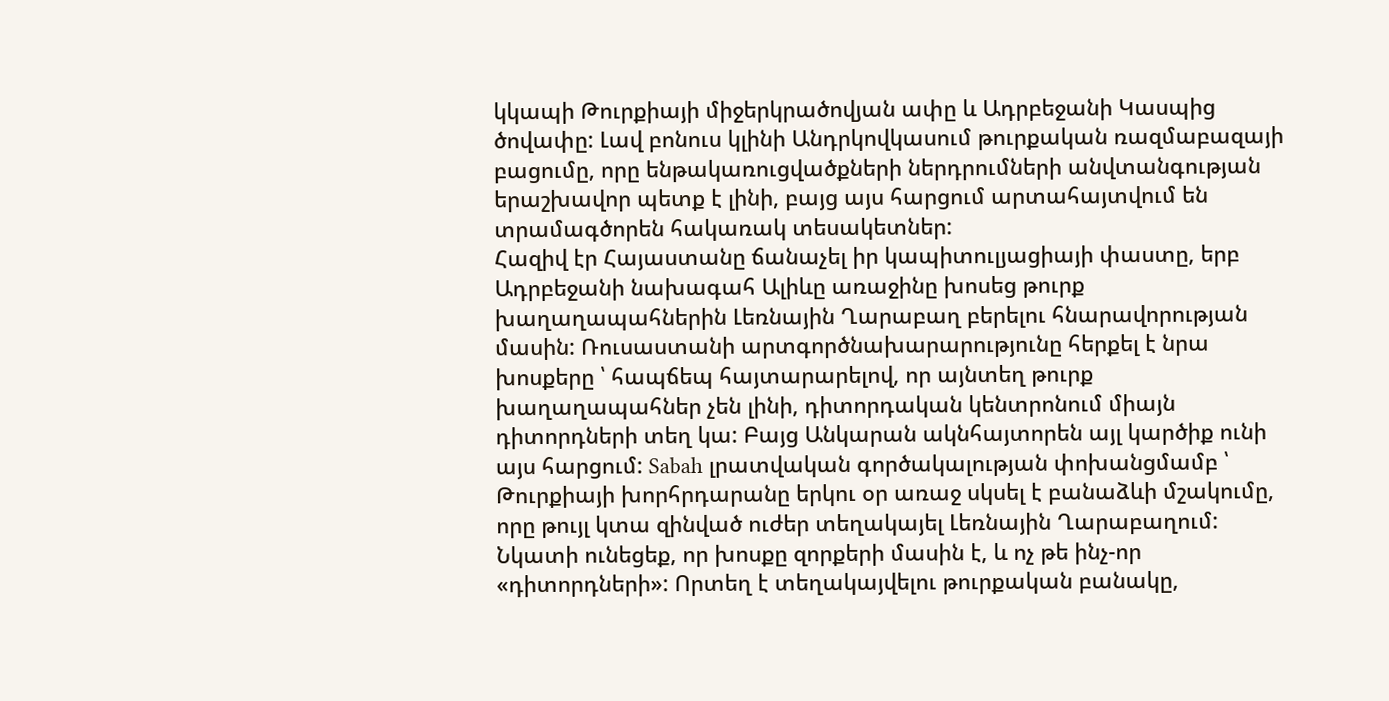կկապի Թուրքիայի միջերկրածովյան ափը և Ադրբեջանի Կասպից ծովափը: Լավ բոնուս կլինի Անդրկովկասում թուրքական ռազմաբազայի բացումը, որը ենթակառուցվածքների ներդրումների անվտանգության երաշխավոր պետք է լինի, բայց այս հարցում արտահայտվում են տրամագծորեն հակառակ տեսակետներ:
Հազիվ էր Հայաստանը ճանաչել իր կապիտուլյացիայի փաստը, երբ Ադրբեջանի նախագահ Ալիևը առաջինը խոսեց թուրք խաղաղապահներին Լեռնային Ղարաբաղ բերելու հնարավորության մասին: Ռուսաստանի արտգործնախարարությունը հերքել է նրա խոսքերը ՝ հապճեպ հայտարարելով, որ այնտեղ թուրք խաղաղապահներ չեն լինի, դիտորդական կենտրոնում միայն դիտորդների տեղ կա: Բայց Անկարան ակնհայտորեն այլ կարծիք ունի այս հարցում: Sabah լրատվական գործակալության փոխանցմամբ ՝ Թուրքիայի խորհրդարանը երկու օր առաջ սկսել է բանաձևի մշակումը, որը թույլ կտա զինված ուժեր տեղակայել Լեռնային Ղարաբաղում: Նկատի ունեցեք, որ խոսքը զորքերի մասին է, և ոչ թե ինչ-որ «դիտորդների»: Որտեղ է տեղակայվելու թուրքական բանակը,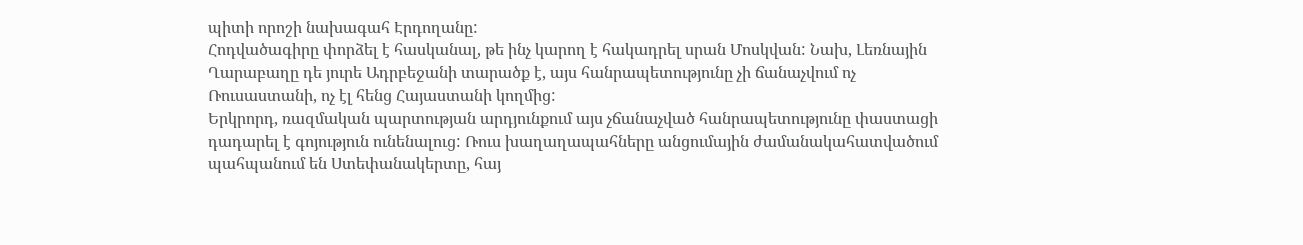պիտի որոշի նախագահ Էրդողանը:
Հոդվածագիրը փորձել է հասկանալ, թե ինչ կարող է հակադրել սրան Մոսկվան: Նախ, Լեռնային Ղարաբաղը դե յուրե Ադրբեջանի տարածք է, այս հանրապետությունը չի ճանաչվում ոչ Ռուսաստանի, ոչ էլ հենց Հայաստանի կողմից:
Երկրորդ, ռազմական պարտության արդյունքում այս չճանաչված հանրապետությունը փաստացի դադարել է գոյություն ունենալուց: Ռուս խաղաղապահները անցումային ժամանակահատվածում պահպանում են Ստեփանակերտը, հայ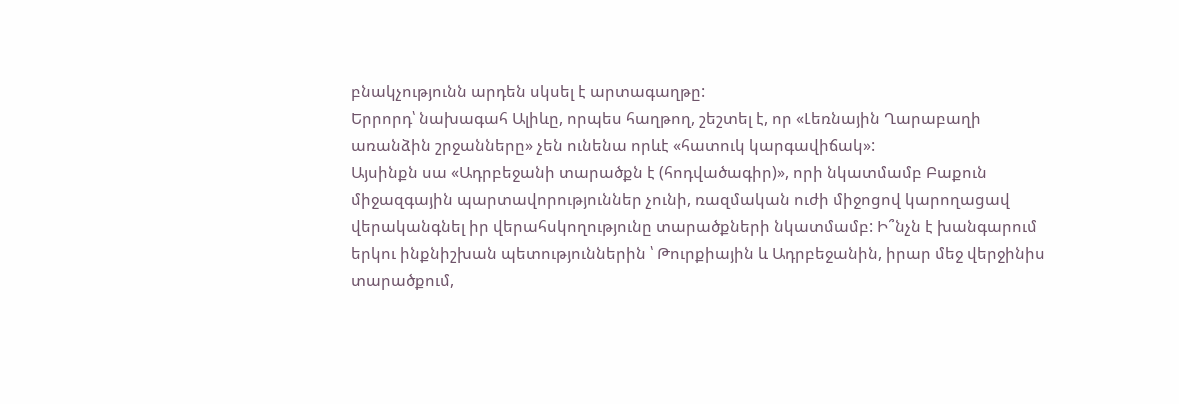բնակչությունն արդեն սկսել է արտագաղթը:
Երրորդ՝ նախագահ Ալիևը, որպես հաղթող, շեշտել է, որ «Լեռնային Ղարաբաղի առանձին շրջանները» չեն ունենա որևէ «հատուկ կարգավիճակ»:
Այսինքն սա «Ադրբեջանի տարածքն է (հոդվածագիր)», որի նկատմամբ Բաքուն միջազգային պարտավորություններ չունի, ռազմական ուժի միջոցով կարողացավ վերականգնել իր վերահսկողությունը տարածքների նկատմամբ: Ի՞նչն է խանգարում երկու ինքնիշխան պետություններին ՝ Թուրքիային և Ադրբեջանին, իրար մեջ վերջինիս տարածքում,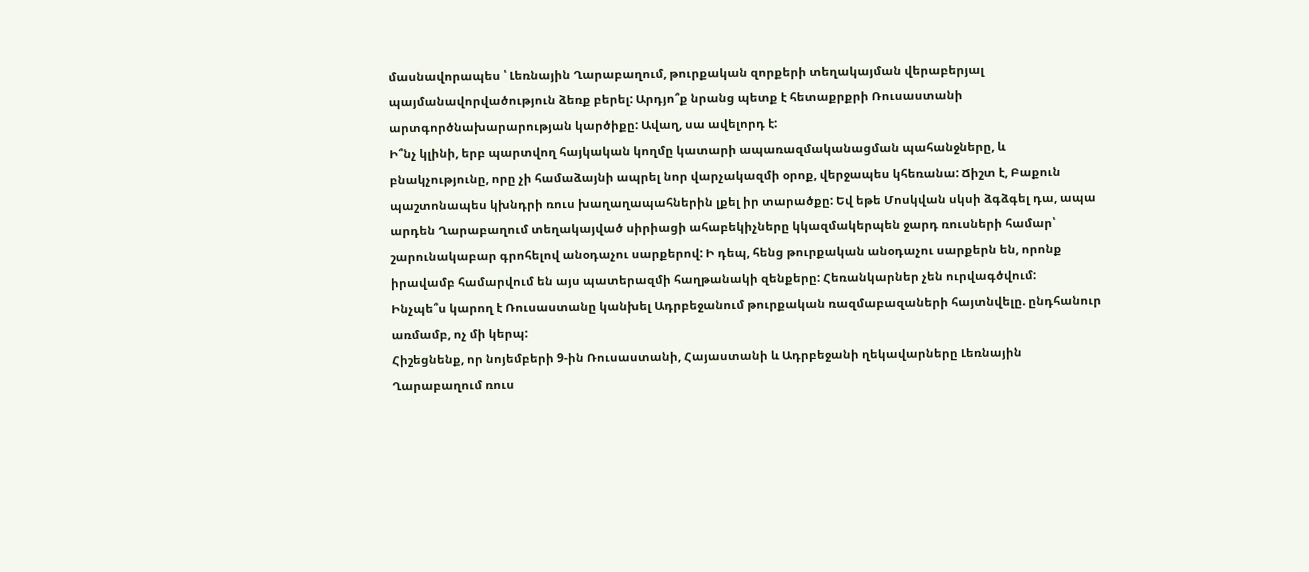մասնավորապես ՝ Լեռնային Ղարաբաղում, թուրքական զորքերի տեղակայման վերաբերյալ պայմանավորվածություն ձեռք բերել: Արդյո՞ք նրանց պետք է հետաքրքրի Ռուսաստանի արտգործնախարարության կարծիքը: Ավաղ, սա ավելորդ է:
Ի՞նչ կլինի, երբ պարտվող հայկական կողմը կատարի ապառազմականացման պահանջները, և բնակչությունը, որը չի համաձայնի ապրել նոր վարչակազմի օրոք, վերջապես կհեռանա: Ճիշտ է, Բաքուն պաշտոնապես կխնդրի ռուս խաղաղապահներին լքել իր տարածքը: Եվ եթե Մոսկվան սկսի ձգձգել դա, ապա արդեն Ղարաբաղում տեղակայված սիրիացի ահաբեկիչները կկազմակերպեն ջարդ ռուսների համար՝ շարունակաբար գրոհելով անօդաչու սարքերով: Ի դեպ, հենց թուրքական անօդաչու սարքերն են, որոնք իրավամբ համարվում են այս պատերազմի հաղթանակի զենքերը: Հեռանկարներ չեն ուրվագծվում:
Ինչպե՞ս կարող է Ռուսաստանը կանխել Ադրբեջանում թուրքական ռազմաբազաների հայտնվելը. ընդհանուր առմամբ, ոչ մի կերպ:
Հիշեցնենք, որ նոյեմբերի 9-ին Ռուսաստանի, Հայաստանի և Ադրբեջանի ղեկավարները Լեռնային Ղարաբաղում ռուս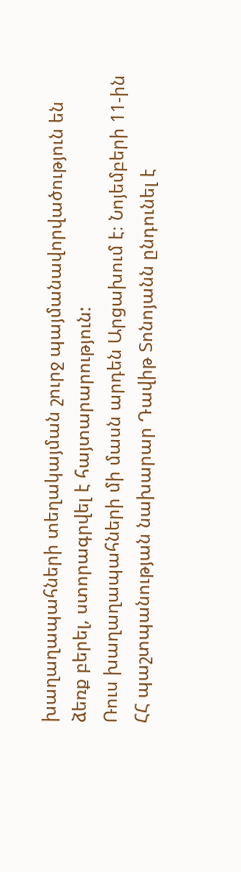խաղաղապահների տեղակայման շուրջ պայմանավորվածություն են ձեռք բերել, ստորագրվել է հայտարարություն:
Ռուս խաղաղապահների մի մասն արդեն Արցախում է։ Նոյեմբերի 11-ին ՀՀ պաշտպանության նախարար Դավիթ Տոնոյանն ընդունել է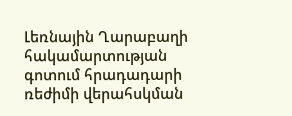Լեռնային Ղարաբաղի հակամարտության գոտում հրադադարի ռեժիմի վերահսկման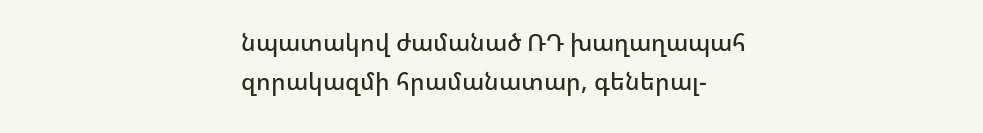նպատակով ժամանած ՌԴ խաղաղապահ զորակազմի հրամանատար, գեներալ-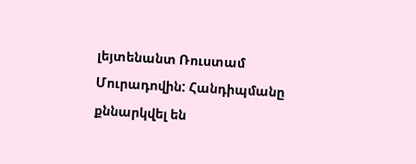լեյտենանտ Ռուստամ Մուրադովին: Հանդիպմանը քննարկվել են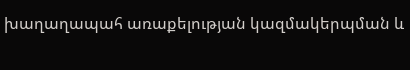խաղաղապահ առաքելության կազմակերպման և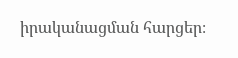իրականացման հարցեր։